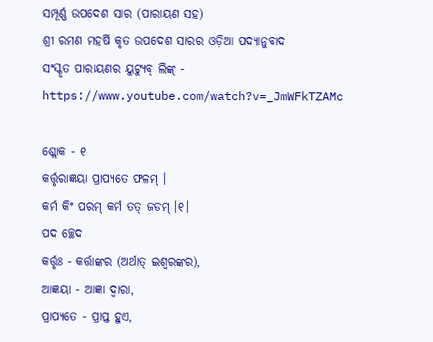ସମ୍ପୂର୍ଣ୍ଣ ଉପଦେଶ ସାର (ପାରାୟଣ ସହ)
ଶ୍ରୀ ରମଣ ମହର୍ଷି କୃତ ଉପଦେଶ ସାରର ଓଡ଼ିଆ ପଦ୍ୟାନୁବାଦ
ସଂସ୍କୃତ ପାରାୟଣର ୟୁଟ୍ୟୁବ୍ ଲିଙ୍କ୍ - https://www.youtube.com/watch?v=_JmWFkTZAMc

ଶ୍ଲୋକ - ୧
କର୍ତ୍ତୃରାଜ୍ଞୟା ପ୍ରାପ୍ୟତେ ଫଳମ୍ ।
କର୍ମ କିଂ ପରମ୍ କର୍ମ ତତ୍ ଜଡମ୍ ।୧।
ପଦ ଚ୍ଛେଦ
କର୍ତ୍ତୃଃ - କର୍ତ୍ତାଙ୍କର (ଅର୍ଥାତ୍ ଇଶ୍ୱରଙ୍କର),
ଆଜ୍ଞୟା - ଆଜ୍ଞା ଦ୍ୱାରା,
ପ୍ରାପ୍ୟତେ - ପ୍ରାପ୍ତ ହୁଏ,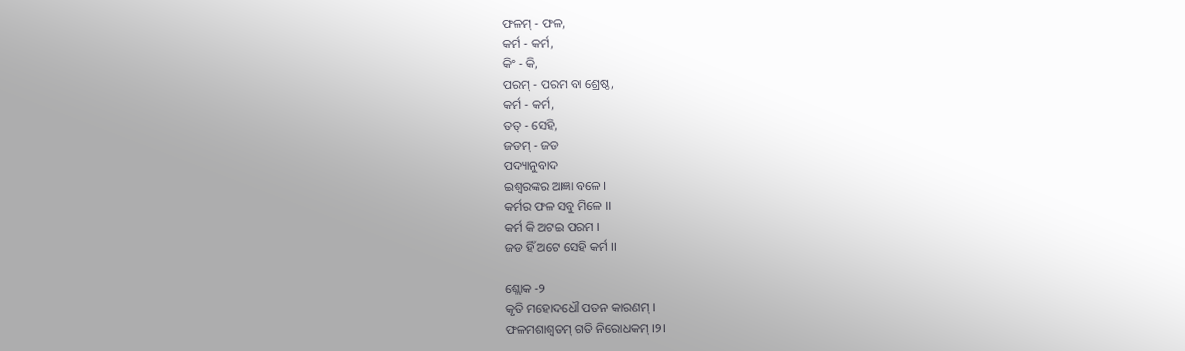ଫଳମ୍ - ଫଳ,
କର୍ମ - କର୍ମ,
କିଂ - କି,
ପରମ୍ - ପରମ ବା ଶ୍ରେଷ୍ଠ,
କର୍ମ - କର୍ମ,
ତତ୍ - ସେହି,
ଜଡମ୍ - ଜଡ
ପଦ୍ୟାନୁବାଦ
ଇଶ୍ୱରଙ୍କର ଆଜ୍ଞା ବଳେ ।
କର୍ମର ଫଳ ସବୁ ମିଳେ ।।
କର୍ମ କି ଅଟଇ ପରମ ।
ଜଡ ହିଁ ଅଟେ ସେହି କର୍ମ ।।

ଶ୍ଲୋକ -୨
କୃତି ମହୋଦଧୌ ପତନ କାରଣମ୍ ।
ଫଳମଶାଶ୍ୱତମ୍ ଗତି ନିରୋଧକମ୍ ।୨।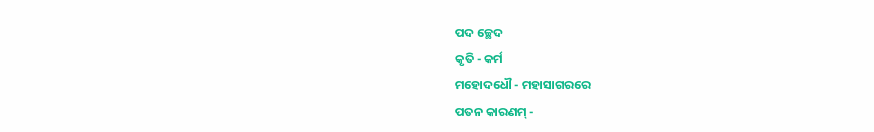ପଦ ଚ୍ଛେଦ
କୃତି - କର୍ମ
ମହୋଦଧୌ - ମହାସାଗରରେ
ପତନ କାରଣମ୍ -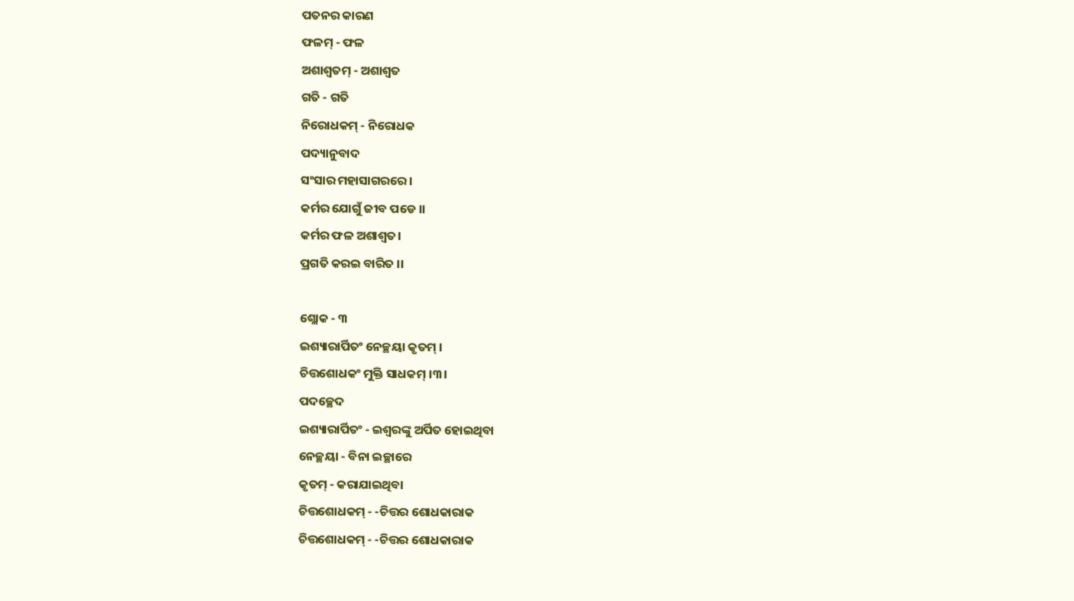ପତନର କାରଣ
ଫଳମ୍ - ଫଳ
ଅଶାଶ୍ୱତମ୍ - ଅଶାଶ୍ୱତ
ଗତି - ଗତି
ନିରୋଧକମ୍ - ନିରୋଧକ
ପଦ୍ୟାନୁବାଦ
ସଂସାର ମହାସାଗରରେ ।
କର୍ମର ଯୋଗୁଁ ଜୀବ ପଡେ ।।
କର୍ମର ଫଳ ଅଶାଶ୍ୱତ।
ପ୍ରଗତି କରଇ ବାରିତ ।।

ଶ୍ଲୋକ - ୩
ଇଶ୍ୟାରାର୍ପିତଂ ନେଚ୍ଛୟା କୃତମ୍ ।
ଚିତ୍ତଶୋଧକଂ ମୁକ୍ତି ସାଧକମ୍ ।୩।
ପଦଚ୍ଛେଦ
ଇଶ୍ୟାରାର୍ପିତଂ - ଇଶ୍ୱରଙ୍କୁ ଅର୍ପିତ ହୋଇଥିବା
ନେଚ୍ଛୟା - ବିନା ଇଚ୍ଛାରେ
କୃତମ୍ - କରାଯାଇଥିବା
ଚିତ୍ତଶୋଧକମ୍ - -ଚିତ୍ତର ଶୋଧକାରାକ
ଚିତ୍ତଶୋଧକମ୍ - -ଚିତ୍ତର ଶୋଧକାରାକ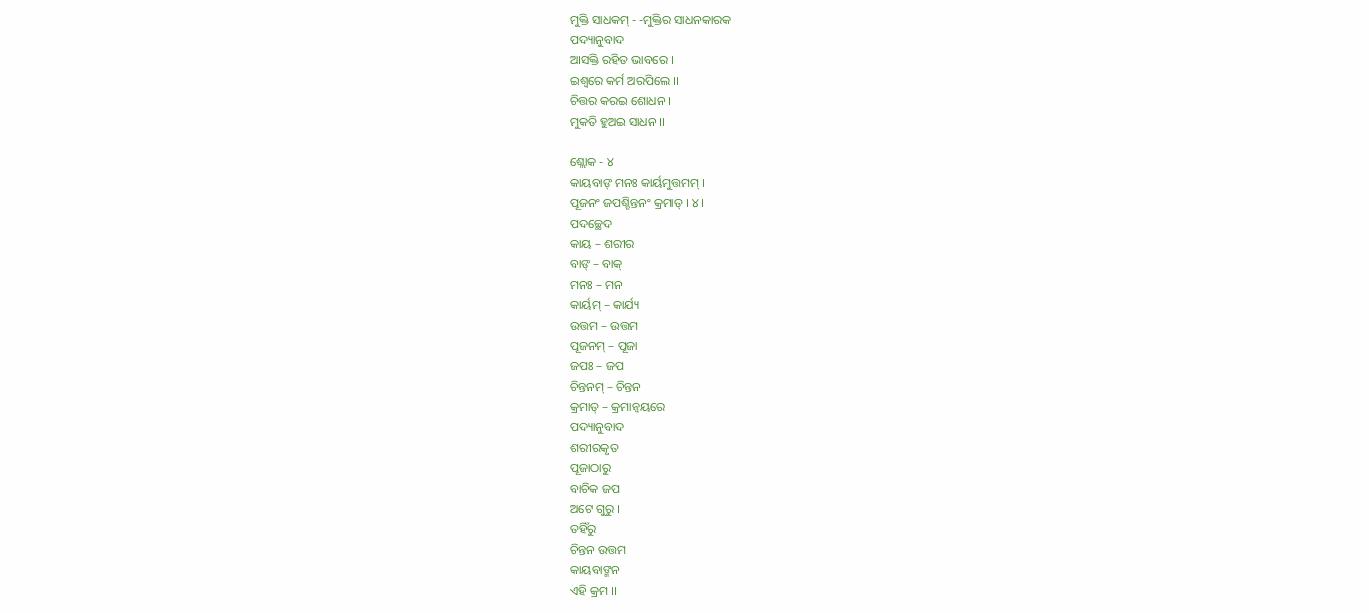ମୁକ୍ତି ସାଧକମ୍ - -ମୁକ୍ତିର ସାଧନକାରକ
ପଦ୍ୟାନୁବାଦ
ଆସକ୍ତି ରହିତ ଭାବରେ ।
ଇଶ୍ୱରେ କର୍ମ ଅରପିଲେ ।।
ଚିତ୍ତର କରଇ ଶୋଧନ ।
ମୁକତି ହୁଅଇ ସାଧନ ।।

ଶ୍ଲୋକ - ୪
କାୟବାଙ୍ ମନଃ କାର୍ୟମୁତ୍ତମମ୍ ।
ପୂଜନଂ ଜପଶ୍ଚିନ୍ତନଂ କ୍ରମାତ୍ । ୪।
ପଦଚ୍ଛେଦ
କାୟ – ଶରୀର
ବାଙ୍ – ବାକ୍
ମନଃ – ମନ
କାର୍ୟମ୍ – କାର୍ଯ୍ୟ
ଉତ୍ତମ – ଉତ୍ତମ
ପୂଜନମ୍ – ପୂଜା
ଜପଃ – ଜପ
ଚିନ୍ତନମ୍ – ଚିନ୍ତନ
କ୍ରମାତ୍ – କ୍ରମାନ୍ୱୟରେ
ପଦ୍ୟାନୁବାଦ
ଶରୀରକୃତ
ପୂଜାଠାରୁ
ବାଚିକ ଜପ
ଅଟେ ଗୁରୁ ।
ତହିଁରୁ
ଚିନ୍ତନ ଉତ୍ତମ
କାୟବାଙ୍ମନ
ଏହି କ୍ରମ ।।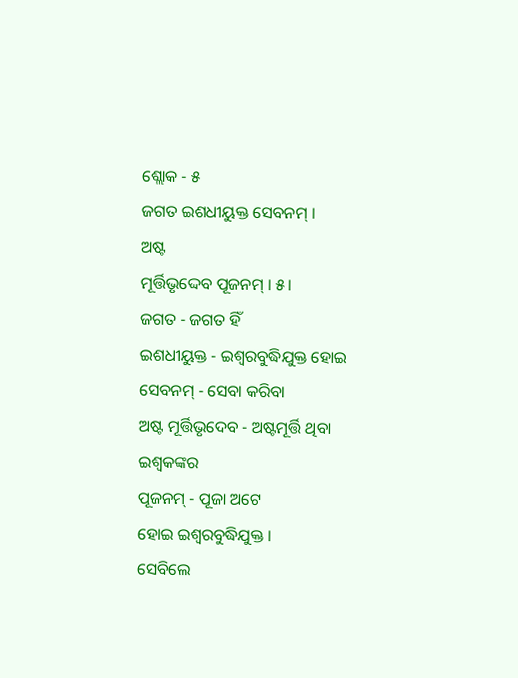ଶ୍ଲୋକ - ୫
ଜଗତ ଇଶଧୀୟୁକ୍ତ ସେବନମ୍ ।
ଅଷ୍ଟ
ମୂର୍ତ୍ତିଭୃଦ୍ଦେବ ପୂଜନମ୍ । ୫।
ଜଗତ - ଜଗତ ହିଁ
ଇଶଧୀୟୁକ୍ତ - ଇଶ୍ୱରବୁଦ୍ଧିଯୁକ୍ତ ହୋଇ
ସେବନମ୍ - ସେବା କରିବା
ଅଷ୍ଟ ମୂର୍ତ୍ତିଭୃଦେବ - ଅଷ୍ଟମୂର୍ତ୍ତି ଥିବା ଇଶ୍ୱକଙ୍କର
ପୂଜନମ୍ - ପୂଜା ଅଟେ
ହୋଇ ଇଶ୍ୱରବୁଦ୍ଧିଯୁକ୍ତ ।
ସେବିଲେ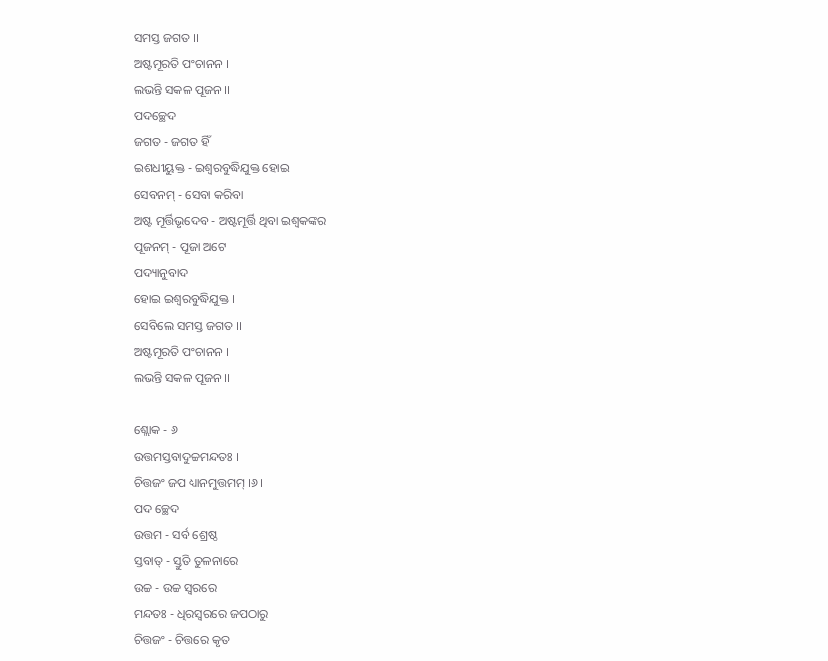ସମସ୍ତ ଜଗତ ।।
ଅଷ୍ଟମୂରତି ପଂଚାନନ ।
ଲଭନ୍ତି ସକଳ ପୂଜନ ।।
ପଦଚ୍ଛେଦ
ଜଗତ - ଜଗତ ହିଁ
ଇଶଧୀୟୁକ୍ତ - ଇଶ୍ୱରବୁଦ୍ଧିଯୁକ୍ତ ହୋଇ
ସେବନମ୍ - ସେବା କରିବା
ଅଷ୍ଟ ମୂର୍ତ୍ତିଭୃଦେବ - ଅଷ୍ଟମୂର୍ତ୍ତି ଥିବା ଇଶ୍ୱକଙ୍କର
ପୂଜନମ୍ - ପୂଜା ଅଟେ
ପଦ୍ୟାନୁବାଦ
ହୋଇ ଇଶ୍ୱରବୁଦ୍ଧିଯୁକ୍ତ ।
ସେବିଲେ ସମସ୍ତ ଜଗତ ।।
ଅଷ୍ଟମୂରତି ପଂଚାନନ ।
ଲଭନ୍ତି ସକଳ ପୂଜନ ।।

ଶ୍ଲୋକ - ୬
ଉତ୍ତମସ୍ତବାଦୁଚ୍ଚମନ୍ଦତଃ ।
ଚିତ୍ତଜଂ ଜପ ଧ୍ୟାନମୁତ୍ତମମ୍ ।୬।
ପଦ ଚ୍ଛେଦ
ଉତ୍ତମ - ସର୍ବ ଶ୍ରେଷ୍ଠ
ସ୍ତବାତ୍ - ସ୍ତୁତି ତୁଳନାରେ
ଉଚ୍ଚ - ଉଚ୍ଚ ସ୍ୱରରେ
ମନ୍ଦତଃ - ଧିରସ୍ୱରରେ ଜପଠାରୁ
ଚିତ୍ତଜଂ - ଚିତ୍ତରେ କୃତ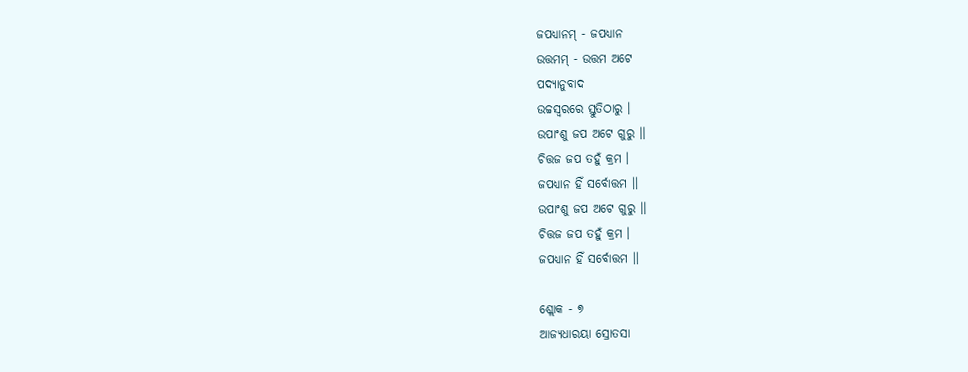ଜପଧ୍ୟାନମ୍ - ଜପଧ୍ୟାନ
ଉତ୍ତମମ୍ - ଉତ୍ତମ ଅଟେ
ପଦ୍ୟାନୁବାଦ
ଉଚ୍ଚସ୍ୱରରେ ସ୍ତୁତିଠାରୁ ।
ଉପାଂଶୁ ଜପ ଅଟେ ଗୁରୁ ।।
ଚିତ୍ତଜ ଜପ ତହୁଁ କ୍ରମ ।
ଜପଧ୍ୟାନ ହିଁ ସର୍ବୋତ୍ତମ ।।
ଉପାଂଶୁ ଜପ ଅଟେ ଗୁରୁ ।।
ଚିତ୍ତଜ ଜପ ତହୁଁ କ୍ରମ ।
ଜପଧ୍ୟାନ ହିଁ ସର୍ବୋତ୍ତମ ।।

ଶ୍ଲୋକ - ୭
ଆଜ୍ୟଧାରୟା ସ୍ରୋତସା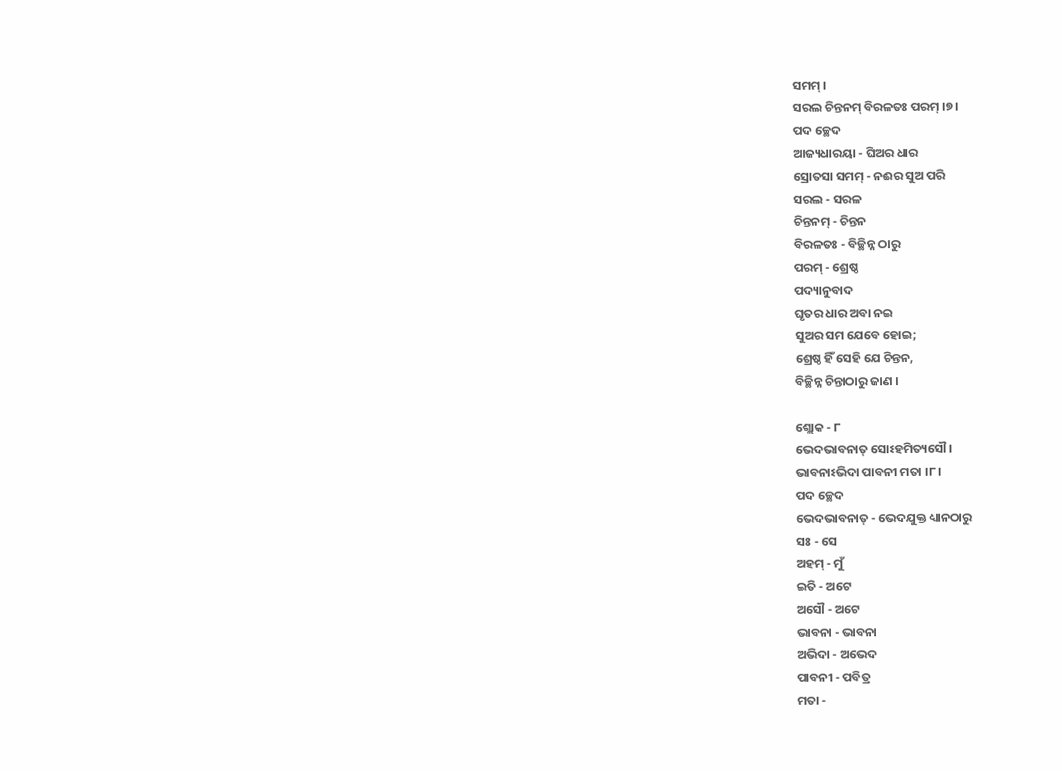ସମମ୍ ।
ସରଲ ଚିନ୍ତନମ୍ ବିରଳତଃ ପରମ୍ ।୭।
ପଦ ଚ୍ଛେଦ
ଆଜ୍ୟଧାରୟା - ଘିଅର ଧାର
ସ୍ରୋତସା ସମମ୍ - ନଈର ସୁଅ ପରି
ସରଲ - ସରଳ
ଚିନ୍ତନମ୍ - ଚିନ୍ତନ
ବିରଳତଃ - ବିଚ୍ଛିନ୍ନ ଠାରୁ
ପରମ୍ - ଶ୍ରେଷ୍ଠ
ପଦ୍ୟାନୁବାଦ
ଘୃତର ଧାର ଅବା ନଇ
ସୁଅର ସମ ଯେବେ ହୋଇ;
ଶ୍ରେଷ୍ଠ ହିଁ ସେହି ଯେ ଚିନ୍ତନ,
ବିଚ୍ଛିନ୍ନ ଚିନ୍ତାଠାରୁ ଜାଣ ।

ଶ୍ଲୋକ - ୮
ଭେଦଭାବନାତ୍ ସୋଽହମିତ୍ୟସୌ ।
ଭାବନାଽଭିଦା ପାବନୀ ମତା ।୮।
ପଦ ଚ୍ଛେଦ
ଭେଦଭାବନାତ୍ - ଭେଦଯୁକ୍ତ ଧ୍ୟାନଠାରୁ
ସଃ - ସେ
ଅହମ୍ - ମୁଁ
ଇତି - ଅଟେ
ଅସୌ - ଅଟେ
ଭାବନା - ଭାବନା
ଅଭିଦା - ଅଭେଦ
ପାବନୀ - ପବିତ୍ର
ମତା -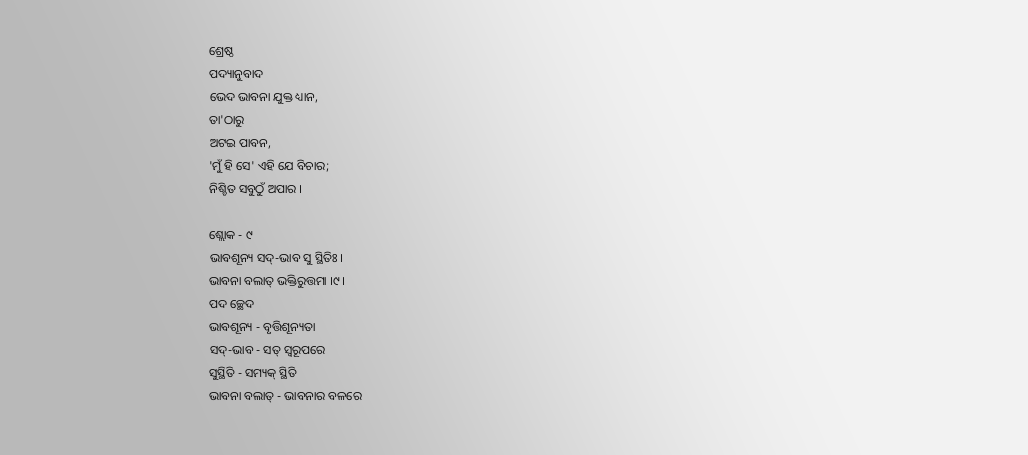ଶ୍ରେଷ୍ଠ
ପଦ୍ୟାନୁବାଦ
ଭେଦ ଭାବନା ଯୁକ୍ତ ଧ୍ୟାନ,
ତା'ଠାରୁ
ଅଟଇ ପାବନ,
'ମୁଁ ହି ସେ' ଏହି ଯେ ବିଚାର;
ନିଶ୍ଚିତ ସବୁଠୁଁ ଅପାର ।

ଶ୍ଲୋକ - ୯
ଭାବଶୂନ୍ୟ ସଦ୍-ଭାବ ସୁ ସ୍ଥିତିଃ ।
ଭାବନା ବଲାତ୍ ଭକ୍ତିରୁତ୍ତମା ।୯।
ପଦ ଚ୍ଛେଦ
ଭାବଶୂନ୍ୟ - ବୃତ୍ତିଶୂନ୍ୟତା
ସଦ୍-ଭାବ - ସତ୍ ସ୍ୱରୂପରେ
ସୁସ୍ଥିତି - ସମ୍ୟକ୍ ସ୍ଥିତି
ଭାବନା ବଲାତ୍ - ଭାବନାର ବଳରେ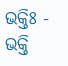ଭକ୍ତିଃ - ଭକ୍ତି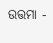ଉତ୍ତମା -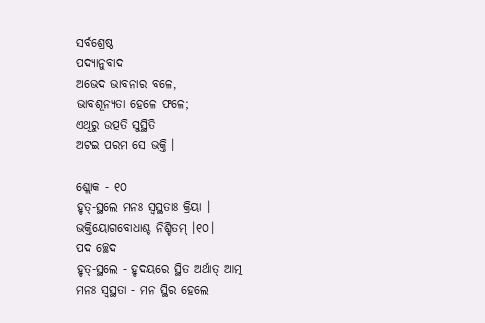ସର୍ବଶ୍ରେଷ୍ଠ
ପଦ୍ୟାନୁବାଦ
ଅଭେଦ ଭାବନାର ବଳେ,
ଭାବଶୂନ୍ୟତା ହେଳେ ଫଳେ;
ଏଥିରୁ ଉତ୍ପତି ସୁସ୍ଥିତି
ଅଟଇ ପରମ ସେ ଭକ୍ତି ।

ଶ୍ଲୋକ - ୧୦
ହୃତ୍-ସ୍ଥଲେ ମନଃ ସ୍ୱସ୍ଥତାଃ କ୍ରିୟା ।
ଭକ୍ତିୟୋଗବୋଧାଶ୍ଚ ନିଶ୍ଚିତମ୍ ।୧୦।
ପଦ ଚ୍ଛେଦ
ହୃତ୍-ସ୍ଥଲେ - ହୃଦୟରେ ସ୍ଥିତ ଅର୍ଥାତ୍ ଆତ୍ମ
ମନଃ ସ୍ୱସ୍ଥତା - ମନ ସ୍ଥିର ହେଲେ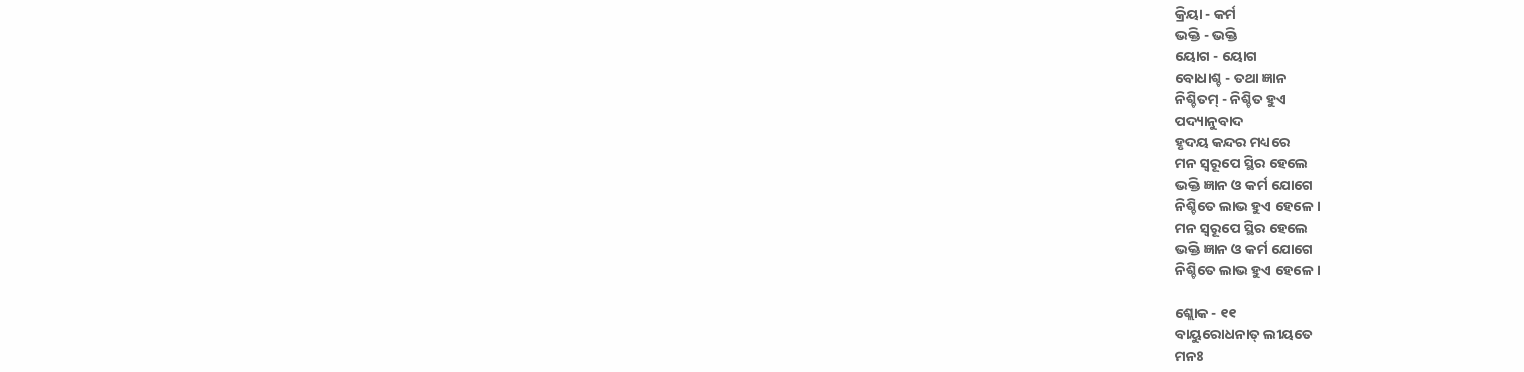କ୍ରିୟା - କର୍ମ
ଭକ୍ତି - ଭକ୍ତି
ୟୋଗ - ୟୋଗ
ବୋଧାଶ୍ଚ - ତଥା ଜ୍ଞାନ
ନିଶ୍ଚିତମ୍ - ନିଶ୍ଚିତ ହୁଏ
ପଦ୍ୟାନୁବାଦ
ହୃଦୟ କନ୍ଦର ମଧ୍ୟରେ
ମନ ସ୍ୱରୂପେ ସ୍ଥିର ହେଲେ
ଭକ୍ତି ଜ୍ଞାନ ଓ କର୍ମ ଯୋଗେ
ନିଶ୍ଚିତେ ଲାଭ ହୁଏ ହେଳେ ।
ମନ ସ୍ୱରୂପେ ସ୍ଥିର ହେଲେ
ଭକ୍ତି ଜ୍ଞାନ ଓ କର୍ମ ଯୋଗେ
ନିଶ୍ଚିତେ ଲାଭ ହୁଏ ହେଳେ ।

ଶ୍ଲୋକ - ୧୧
ବାୟୁରୋଧନାତ୍ ଲୀୟତେ
ମନଃ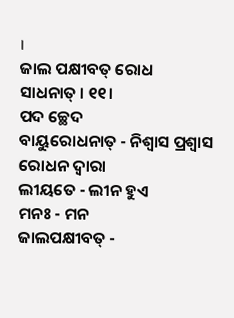।
ଜାଲ ପକ୍ଷୀବତ୍ ରୋଧ
ସାଧନାତ୍ । ୧୧।
ପଦ ଚ୍ଛେଦ
ବାୟୁରୋଧନାତ୍ - ନିଶ୍ୱାସ ପ୍ରଶ୍ୱାସ ରୋଧନ ଦ୍ୱାରା
ଲୀୟତେ - ଲୀନ ହୁଏ
ମନଃ - ମନ
ଜାଲପକ୍ଷୀବତ୍ -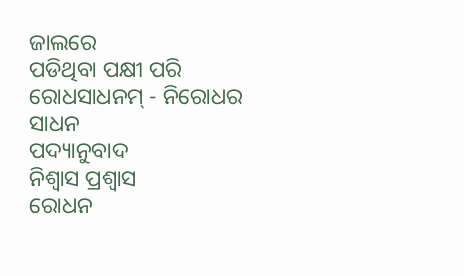ଜାଲରେ
ପଡିଥିବା ପକ୍ଷୀ ପରି
ରୋଧସାଧନମ୍ - ନିରୋଧର
ସାଧନ
ପଦ୍ୟାନୁବାଦ
ନିଶ୍ୱାସ ପ୍ରଶ୍ୱାସ
ରୋଧନ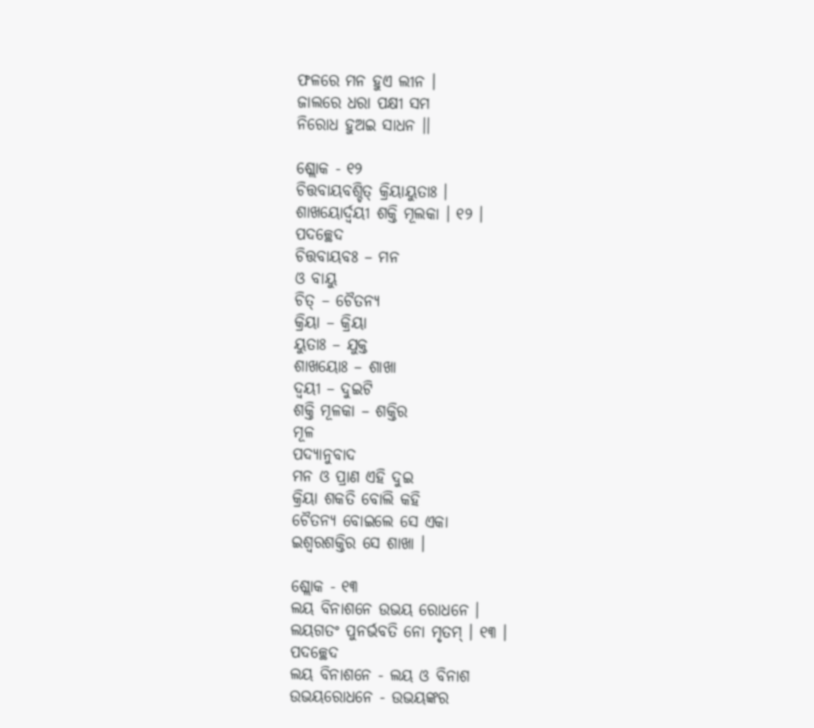ଫଳରେ ମନ ହୁଏ ଲୀନ ।
ଜାଲରେ ଧରା ପକ୍ଷୀ ସମ
ନିରୋଧ ହୁଅଇ ସାଧନ ।।

ଶ୍ଲୋକ - ୧୨
ଚିତ୍ତବାୟବଶ୍ଚିତ୍ କ୍ରିୟାୟୁତାଃ ।
ଶାଖୟୋର୍ଦ୍ୱୟୀ ଶକ୍ତି ମୂଲକା । ୧୨ ।
ପଦଚ୍ଛେଦ
ଚିତ୍ତବାୟବଃ – ମନ
ଓ ବାୟୁ
ଚିତ୍ – ଚୈତନ୍ୟ
କ୍ରିୟା – କ୍ରିୟା
ୟୁତାଃ – ଯୁକ୍ତ
ଶାଖୟୋଃ – ଶାଖା
ଦ୍ୱୟୀ – ଦୁଇଟି
ଶକ୍ତି ମୂଳକା – ଶକ୍ତିର
ମୂଳ
ପଦ୍ୟାନୁବାଦ
ମନ ଓ ପ୍ରାଣ ଏହି ଦୁଇ
କ୍ରିୟା ଶକତି ବୋଲି କହି
ଚୈତନ୍ୟ ବୋଇଲେ ସେ ଏକା
ଇଶ୍ୱରଶକ୍ତିର ସେ ଶାଖା ।

ଶ୍ଲୋକ - ୧୩
ଲୟ ବିନାଶନେ ଉଭୟ ରୋଧନେ ।
ଲୟଗତଂ ପୁନର୍ଭବତି ନୋ ମୃତମ୍ । ୧୩ ।
ପଦଚ୍ଛେଦ
ଲୟ ବିନାଶନେ - ଲୟ ଓ ବିନାଶ
ଉଭୟରୋଧନେ - ଉଭୟଙ୍କର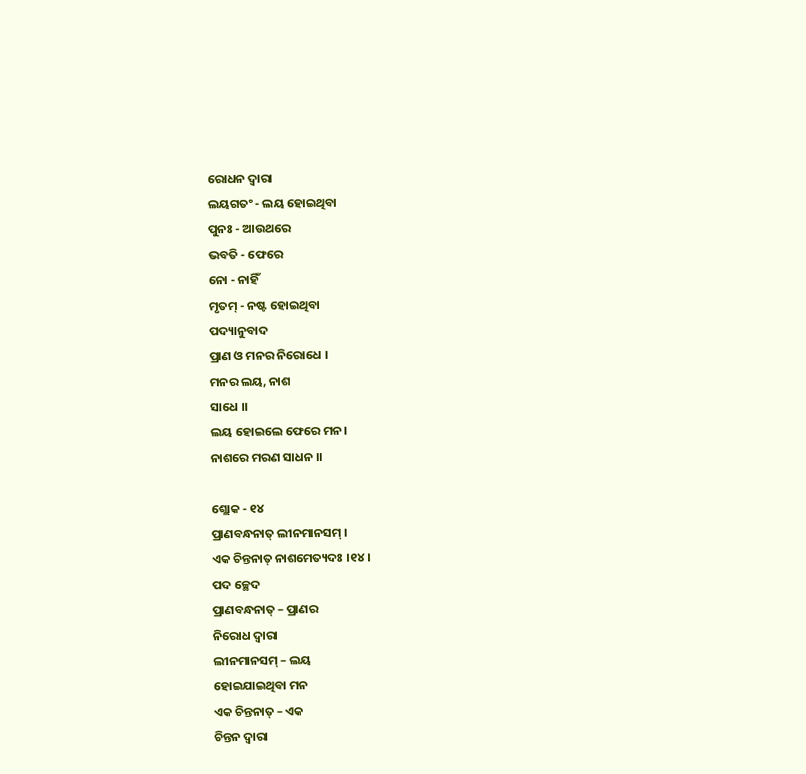ରୋଧନ ଦ୍ୱାରା
ଲୟଗତଂ - ଲୟ ହୋଇଥିବା
ପୁନଃ - ଆଉଥରେ
ଭବତି - ଫେରେ
ନୋ - ନାହିଁ
ମୃତମ୍ - ନଷ୍ଟ ହୋଇଥିବା
ପଦ୍ୟାନୁବାଦ
ପ୍ରାଣ ଓ ମନର ନିରୋଧେ ।
ମନର ଲୟ, ନାଶ
ସାଧେ ।।
ଲୟ ହୋଇଲେ ଫେରେ ମନ।
ନାଶରେ ମରଣ ସାଧନ ।।

ଶ୍ଲୋକ - ୧୪
ପ୍ରାଣବନ୍ଧନାତ୍ ଲୀନମାନସମ୍ ।
ଏକ ଚିନ୍ତନାତ୍ ନାଶମେତ୍ୟଦଃ ।୧୪।
ପଦ ଚ୍ଛେଦ
ପ୍ରାଣବନ୍ଧନାତ୍ – ପ୍ରାଣର
ନିରୋଧ ଦ୍ୱାରା
ଲୀନମାନସମ୍ – ଲୟ
ହୋଇଯାଇଥିବା ମନ
ଏକ ଚିନ୍ତନାତ୍ – ଏକ
ଚିନ୍ତନ ଦ୍ୱାରା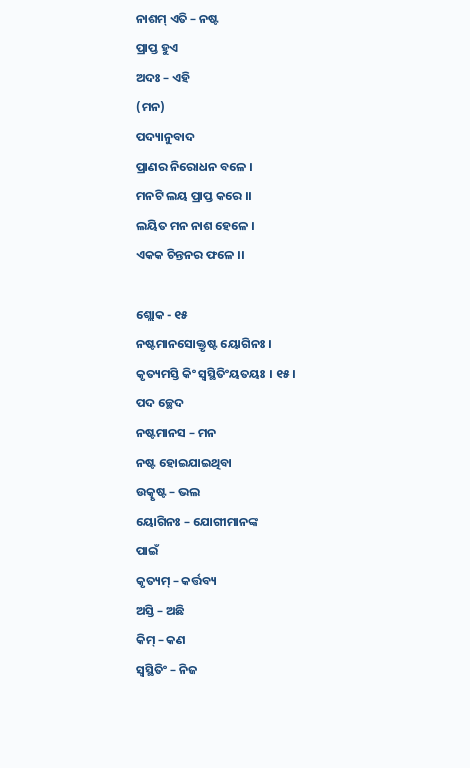ନାଶମ୍ ଏତି – ନଷ୍ଟ
ପ୍ରାପ୍ତ ହୁଏ
ଅଦଃ – ଏହି
(ମନ)
ପଦ୍ୟାନୁବାଦ
ପ୍ରାଣର ନିରୋଧନ ବଳେ ।
ମନଟି ଲୟ ପ୍ରାପ୍ତ କରେ ।।
ଲୟିତ ମନ ନାଶ ହେଳେ ।
ଏକକ ଚିନ୍ତନର ଫଳେ ।।

ଶ୍ଲୋକ - ୧୫
ନଷ୍ଟମାନସୋକ୍ତୃଷ୍ଟ ୟୋଗିନଃ ।
କୃତ୍ୟମସ୍ତି କିଂ ସ୍ୱସ୍ଥିତିଂୟତୟଃ । ୧୫।
ପଦ ଚ୍ଛେଦ
ନଷ୍ଟମାନସ – ମନ
ନଷ୍ଟ ହୋଇଯାଇଥିବା
ଉତ୍କୃଷ୍ଟ – ଭଲ
ୟୋଗିନଃ – ଯୋଗୀମାନଙ୍କ
ପାଇଁ
କୃତ୍ୟମ୍ – କର୍ତ୍ତବ୍ୟ
ଅସ୍ତି – ଅଛି
କିମ୍ – କଣ
ସ୍ୱସ୍ଥିତିଂ – ନିଜ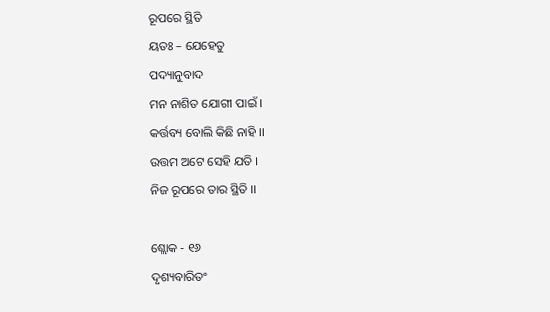ରୂପରେ ସ୍ଥିତି
ୟତଃ – ଯେହେତୁ
ପଦ୍ୟାନୁବାଦ
ମନ ନାଶିତ ଯୋଗୀ ପାଇଁ ।
କର୍ତ୍ତବ୍ୟ ବୋଲି କିଛି ନାହି ।।
ଉତ୍ତମ ଅଟେ ସେହି ଯତି ।
ନିଜ ରୂପରେ ତାର ସ୍ଥିତି ।।

ଶ୍ଲୋକ - ୧୬
ଦୃଶ୍ୟବାରିତଂ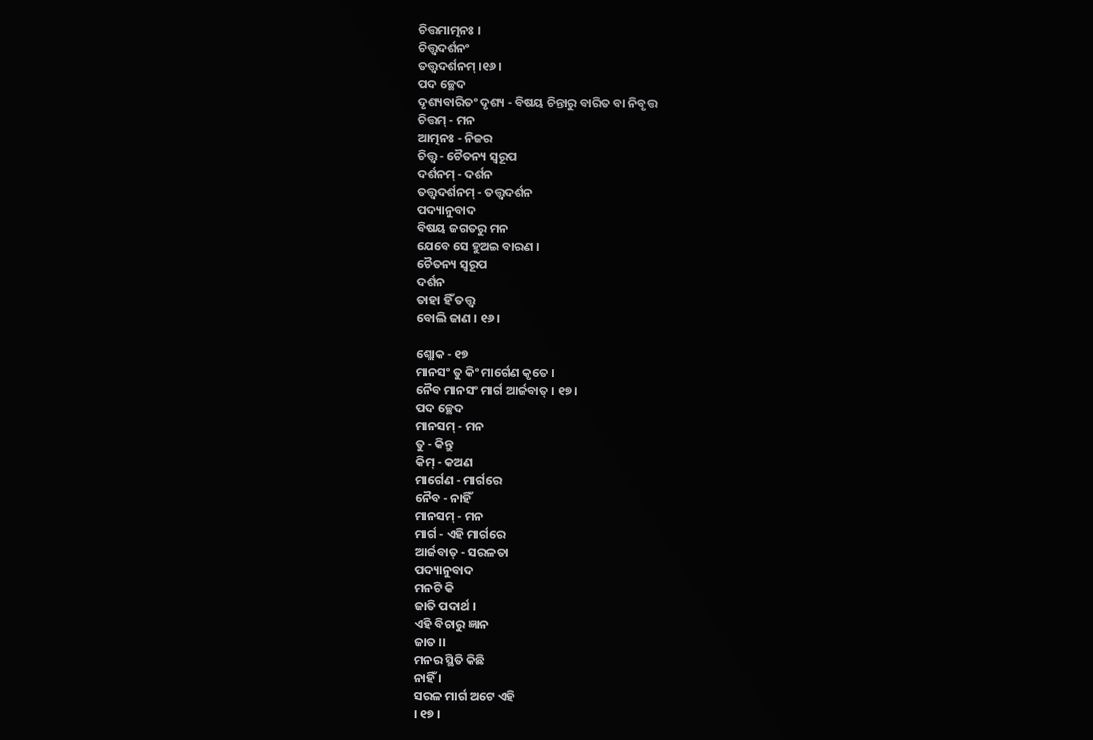ଚିତ୍ତମାତ୍ମନଃ ।
ଚିତ୍ତ୍ୱଦର୍ଶନଂ
ତତ୍ତ୍ୱଦର୍ଶନମ୍ ।୧୬।
ପଦ ଚ୍ଛେଦ
ଦୃଶ୍ୟବାରିତଂ ଦୃଶ୍ୟ - ବିଷୟ ଚିନ୍ତାରୁ ବାରିତ ବା ନିବୃତ୍ତ
ଚିତ୍ତମ୍ - ମନ
ଆତ୍ମନଃ - ନିଜର
ଚିତ୍ତ୍ୱ - ଚୈତନ୍ୟ ସ୍ୱରୂପ
ଦର୍ଶନମ୍ - ଦର୍ଶନ
ତତ୍ତ୍ୱଦର୍ଶନମ୍ - ତତ୍ତ୍ୱଦର୍ଶନ
ପଦ୍ୟାନୁବାଦ
ବିଷୟ ଜଗତରୁ ମନ
ଯେବେ ସେ ହୁଅଇ ବାରଣ ।
ଚୈତନ୍ୟ ସ୍ୱରୂପ
ଦର୍ଶନ
ତାହା ହିଁ ତତ୍ତ୍ୱ
ବୋଲି ଜାଣ । ୧୬।

ଶ୍ଲୋକ - ୧୭
ମାନସଂ ତୁ କିଂ ମାର୍ଗେଣ କୃତେ ।
ନୈବ ମାନସଂ ମାର୍ଗ ଆର୍ଜବାତ୍ । ୧୭।
ପଦ ଚ୍ଛେଦ
ମାନସମ୍ - ମନ
ତୁ - କିନ୍ତୁ
କିମ୍ - କଅଣ
ମାର୍ଗେଣ - ମାର୍ଗରେ
ନୈବ - ନାହିଁ
ମାନସମ୍ - ମନ
ମାର୍ଗ - ଏହି ମାର୍ଗରେ
ଆର୍ଜବାତ୍ - ସରଳତା
ପଦ୍ୟାନୁବାଦ
ମନଟି କି
ଜାତି ପଦାର୍ଥ ।
ଏହି ବିଚାରୁ ଜ୍ଞାନ
ଜାତ ।।
ମନର ସ୍ଥିତି କିଛି
ନାହିଁ ।
ସରଳ ମାର୍ଗ ଅଟେ ଏହି
। ୧୭ ।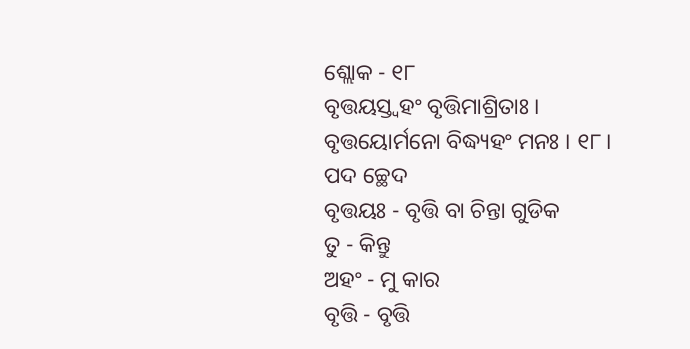ଶ୍ଲୋକ - ୧୮
ବୃତ୍ତୟସ୍ତ୍ୱହଂ ବୃତ୍ତିମାଶ୍ରିତାଃ ।
ବୃତ୍ତୟୋର୍ମନୋ ବିଦ୍ଧ୍ୟହଂ ମନଃ । ୧୮।
ପଦ ଚ୍ଛେଦ
ବୃତ୍ତୟଃ - ବୃତ୍ତି ବା ଚିନ୍ତା ଗୁଡିକ
ତୁ - କିନ୍ତୁ
ଅହଂ - ମୁ କାର
ବୃତ୍ତି - ବୃତ୍ତି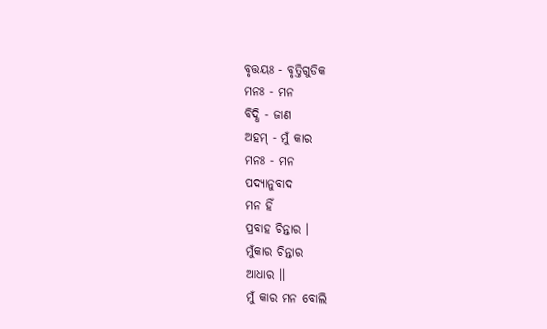ବୃତ୍ତୟଃ - ବୃତ୍ତିଗୁଡିକ
ମନଃ - ମନ
ବିଦ୍ଧି - ଜାଣ
ଅହମ୍ - ମୁଁ କାର
ମନଃ - ମନ
ପଦ୍ୟାନୁବାଦ
ମନ ହିଁ
ପ୍ରବାହ ଚିନ୍ତାର ।
ମୁଁକାର ଚିନ୍ତାର
ଆଧାର ।।
ମୁଁ କାର ମନ ବୋଲି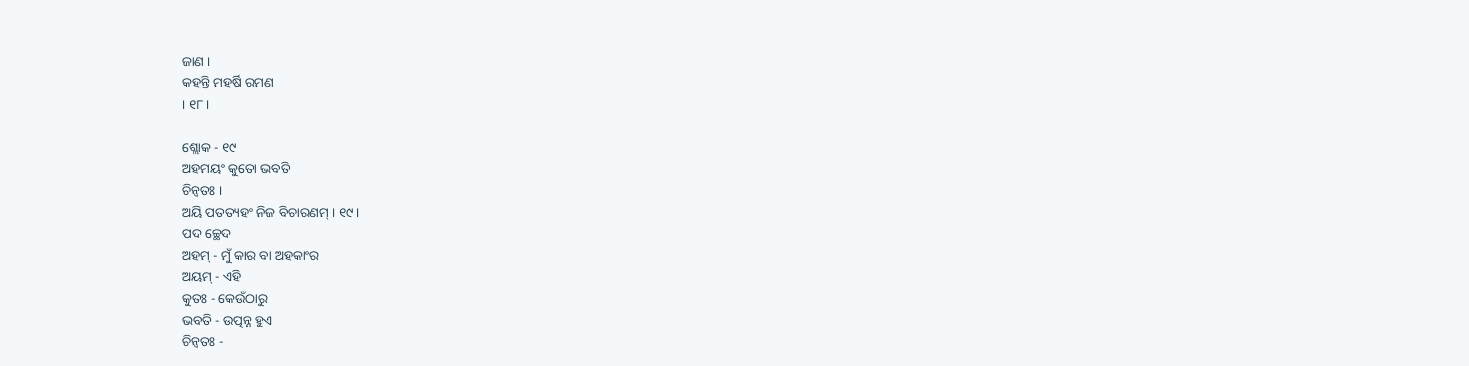ଜାଣ ।
କହନ୍ତି ମହର୍ଷି ରମଣ
। ୧୮।

ଶ୍ଲୋକ - ୧୯
ଅହମୟଂ କୁତୋ ଭବତି
ଚିନ୍ୱତଃ ।
ଅୟି ପତତ୍ୟହଂ ନିଜ ବିଚାରଣମ୍ । ୧୯।
ପଦ ଚ୍ଛେଦ
ଅହମ୍ - ମୁଁ କାର ବା ଅହକାଂର
ଅୟମ୍ - ଏହି
କୁତଃ - କେଉଁଠାରୁ
ଭବତି - ଉତ୍ପନ୍ନ ହୁଏ
ଚିନ୍ୱତଃ -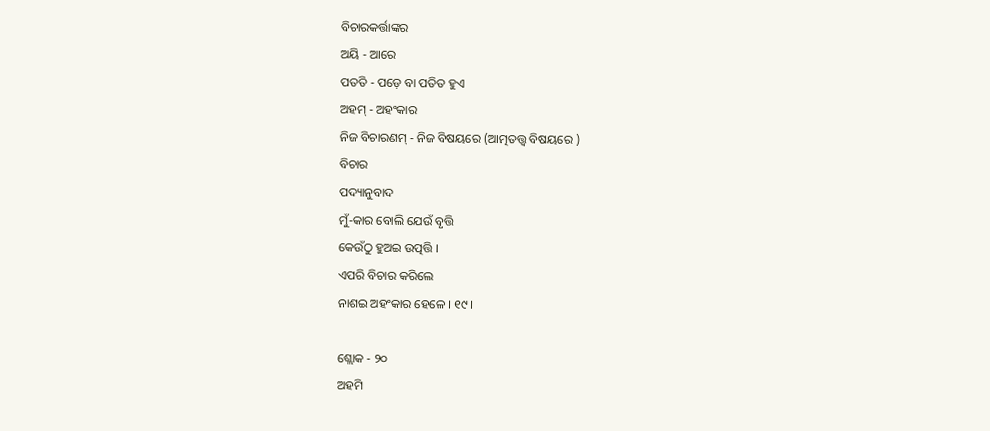ବିଚାରକର୍ତ୍ତାଙ୍କର
ଅୟି - ଆରେ
ପତତି - ପଡ଼େ ବା ପତିତ ହୁଏ
ଅହମ୍ - ଅହଂକାର
ନିଜ ବିଚାରଣମ୍ - ନିଜ ବିଷୟରେ (ଆତ୍ମତତ୍ତ୍ୱ ବିଷୟରେ )
ବିଚାର
ପଦ୍ୟାନୁବାଦ
ମୁଁ-କାର ବୋଲି ଯେଉଁ ବୃତ୍ତି
କେଉଁଠୁ ହୁଅଇ ଉତ୍ପତ୍ତି ।
ଏପରି ବିଚାର କରିଲେ
ନାଶଇ ଅହଂକାର ହେଳେ । ୧୯।

ଶ୍ଲୋକ - ୨୦
ଅହମି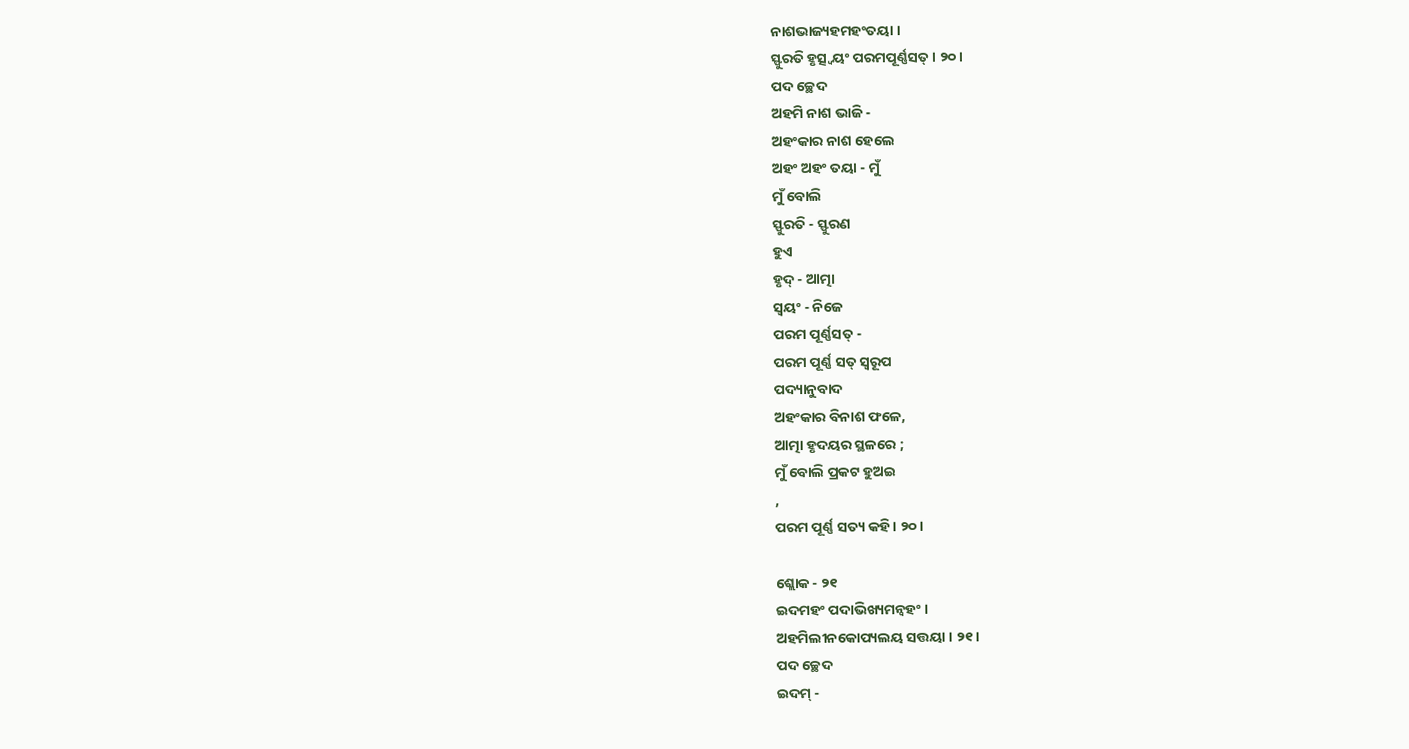ନାଶଭାଜ୍ୟହମହଂତୟା ।
ସ୍ଫୁରତି ହୃତ୍ସ୍ୱୟଂ ପରମପୂର୍ଣ୍ଣସତ୍ । ୨୦।
ପଦ ଚ୍ଛେଦ
ଅହମି ନାଶ ଭାଜି -
ଅହଂକାର ନାଶ ହେଲେ
ଅହଂ ଅହଂ ତୟା - ମୁଁ
ମୁଁ ବୋଲି
ସ୍ଫୁରତି - ସ୍ଫୁରଣ
ହୁଏ
ହୃଦ୍ - ଆତ୍ମା
ସ୍ୱୟଂ - ନିଜେ
ପରମ ପୂର୍ଣ୍ଣସତ୍ -
ପରମ ପୂର୍ଣ୍ଣ ସତ୍ ସ୍ୱରୂପ
ପଦ୍ୟାନୁବାଦ
ଅହଂକାର ବିନାଶ ଫଳେ,
ଆତ୍ମା ହୃଦୟର ସ୍ଥଳରେ ;
ମୁଁ ବୋଲି ପ୍ରକଟ ହୁଅଇ
,
ପରମ ପୂର୍ଣ୍ଣ ସତ୍ୟ କହି । ୨୦ ।

ଶ୍ଲୋକ - ୨୧
ଇଦମହଂ ପଦାଭିଖ୍ୟମନ୍ୱହଂ ।
ଅହମିଲୀନକୋପ୍ୟଲୟ ସତ୍ତୟା । ୨୧।
ପଦ ଚ୍ଛେଦ
ଇଦମ୍ -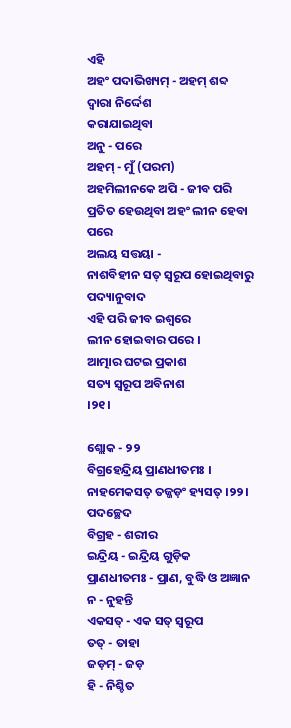ଏହି
ଅହଂ ପଦାଭିଖ୍ୟମ୍ - ଅହମ୍ ଶବ୍ଦ ଦ୍ୱାରା ନିର୍ଦ୍ଦେଶ
କରାଯାଇଥିବା
ଅନୁ - ପରେ
ଅହମ୍ - ମୁଁ (ପରମ)
ଅହମିଲୀନକେ ଅପି - ଜୀବ ପରି ପ୍ରତିତ ହେଉଥିବା ଅହଂ ଲୀନ ହେବା
ପରେ
ଅଲୟ ସତ୍ତୟା -
ନାଶବିହୀନ ସତ୍ ସ୍ୱରୂପ ହୋଇଥିବାରୁ
ପଦ୍ୟାନୁବାଦ
ଏହି ପରି ଜୀବ ଇଶ୍ୱରେ
ଲୀନ ହୋଇବାର ପରେ ।
ଆତ୍ମାର ଘଟଇ ପ୍ରକାଶ
ସତ୍ୟ ସ୍ୱରୂପ ଅବିନାଶ
।୨୧।

ଶ୍ଲୋକ - ୨୨
ବିଗ୍ରହେନ୍ଦ୍ରିୟ ପ୍ରାଣଧୀତମଃ ।
ନାହମେକସତ୍ ତଜ୍ଜଡ଼ଂ ହ୍ୟସତ୍ ।୨୨।
ପଦଚ୍ଛେଦ
ବିଗ୍ରହ - ଶରୀର
ଇନ୍ଦ୍ରିୟ - ଇନ୍ଦ୍ରିୟ ଗୁଡ଼ିକ
ପ୍ରାଣଧୀତମଃ - ପ୍ରାଣ, ବୁଦ୍ଧି ଓ ଅଜ୍ଞାନ
ନ - ନୁହନ୍ତି
ଏକସତ୍ - ଏକ ସତ୍ ସ୍ୱରୂପ
ତତ୍ - ତାହା
ଜଡ଼ମ୍ - ଜଡ଼
ହି - ନିଶ୍ଚିତ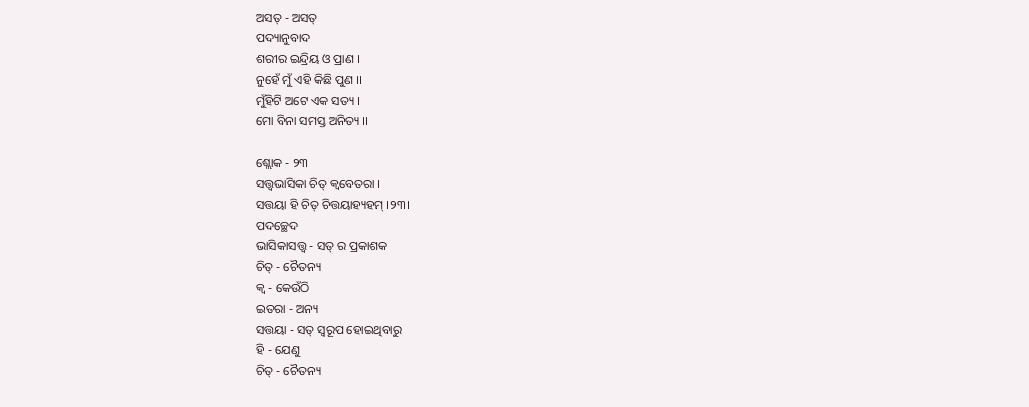ଅସତ୍ - ଅସତ୍
ପଦ୍ୟାନୁବାଦ
ଶରୀର ଇନ୍ଦ୍ରିୟ ଓ ପ୍ରାଣ ।
ନୁହେଁ ମୁଁ ଏହି କିଛି ପୁଣ ।।
ମୁଁହିଟି ଅଟେ ଏକ ସତ୍ୟ ।
ମୋ ବିନା ସମସ୍ତ ଅନିତ୍ୟ ।।

ଶ୍ଲୋକ - ୨୩
ସତ୍ତ୍ୱଭାସିକା ଚିତ୍ କ୍ୱବେତରା ।
ସତ୍ତୟା ହି ଚିତ୍ ଚିତ୍ତୟାହ୍ୟହମ୍ ।୨୩।
ପଦଚ୍ଛେଦ
ଭାସିକାସତ୍ତ୍ୱ - ସତ୍ ର ପ୍ରକାଶକ
ଚିତ୍ - ଚୈତନ୍ୟ
କ୍ୱ - କେଉଁଠି
ଇତରା - ଅନ୍ୟ
ସତ୍ତୟା - ସତ୍ ସ୍ୱରୂପ ହୋଇଥିବାରୁ
ହି - ଯେଣୁ
ଚିତ୍ - ଚୈତନ୍ୟ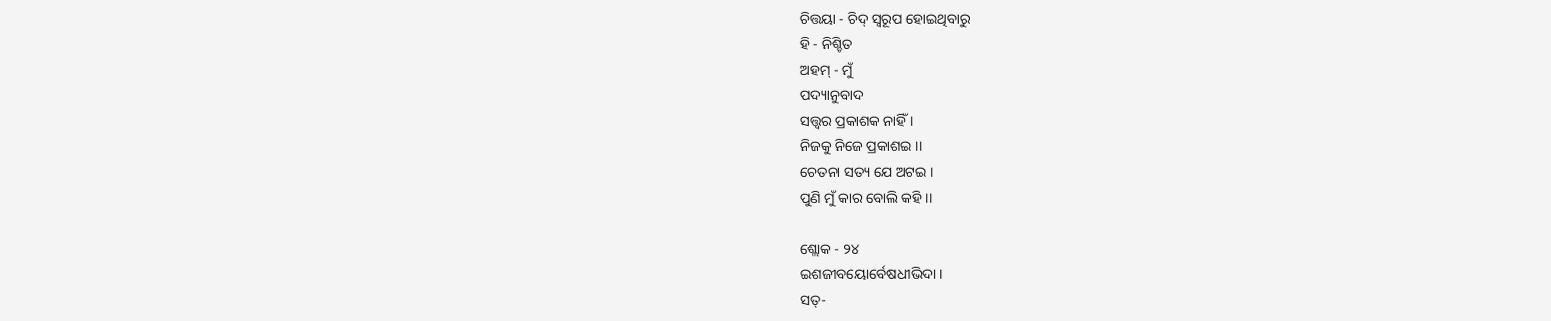ଚିତ୍ତୟା - ଚିଦ୍ ସ୍ୱରୂପ ହୋଇଥିବାରୁ
ହି - ନିଶ୍ଚିତ
ଅହମ୍ - ମୁଁ
ପଦ୍ୟାନୁବାଦ
ସତ୍ତ୍ୱର ପ୍ରକାଶକ ନାହିଁ ।
ନିଜକୁ ନିଜେ ପ୍ରକାଶଇ ।।
ଚେତନା ସତ୍ୟ ଯେ ଅଟଇ ।
ପୁଣି ମୁଁ କାର ବୋଲି କହି ।।

ଶ୍ଲୋକ - ୨୪
ଇଶଜୀବୟୋର୍ବେଷଧୀଭିଦା ।
ସତ୍-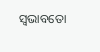ସ୍ୱଭାବତୋ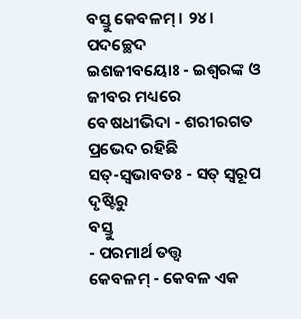ବସ୍ତୁ କେବଳମ୍ । ୨୪।
ପଦଚ୍ଛେଦ
ଇଶଜୀବୟୋଃ - ଇଶ୍ୱରଙ୍କ ଓ ଜୀବର ମଧ୍ୟରେ
ବେଷଧୀଭିଦା - ଶରୀରଗତ ପ୍ରଭେଦ ରହିଛି
ସତ୍-ସ୍ୱଭାବତଃ - ସତ୍ ସ୍ୱରୂପ ଦୃଷ୍ଟିରୁ
ବସ୍ତୁ
- ପରମାର୍ଥ ତତ୍ତ୍ୱ
କେବଳମ୍ - କେବଳ ଏକ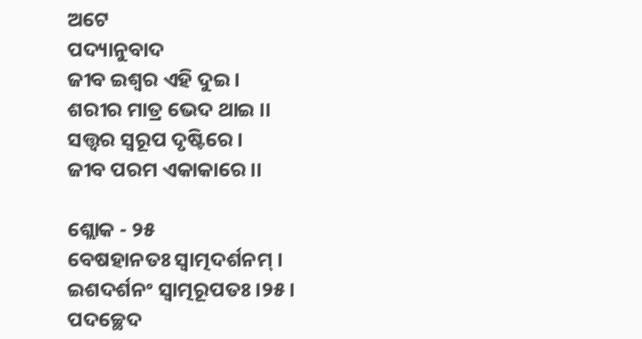ଅଟେ
ପଦ୍ୟାନୁବାଦ
ଜୀବ ଇଶ୍ୱର ଏହି ଦୁଇ ।
ଶରୀର ମାତ୍ର ଭେଦ ଥାଇ ।।
ସତ୍ତ୍ୱର ସ୍ୱରୂପ ଦୃଷ୍ଟିରେ ।
ଜୀବ ପରମ ଏକାକାରେ ।।

ଶ୍ଲୋକ - ୨୫
ବେଷହାନତଃ ସ୍ୱାତ୍ମଦର୍ଶନମ୍ ।
ଇଶଦର୍ଶନଂ ସ୍ୱାତ୍ମରୂପତଃ ।୨୫।
ପଦଚ୍ଛେଦ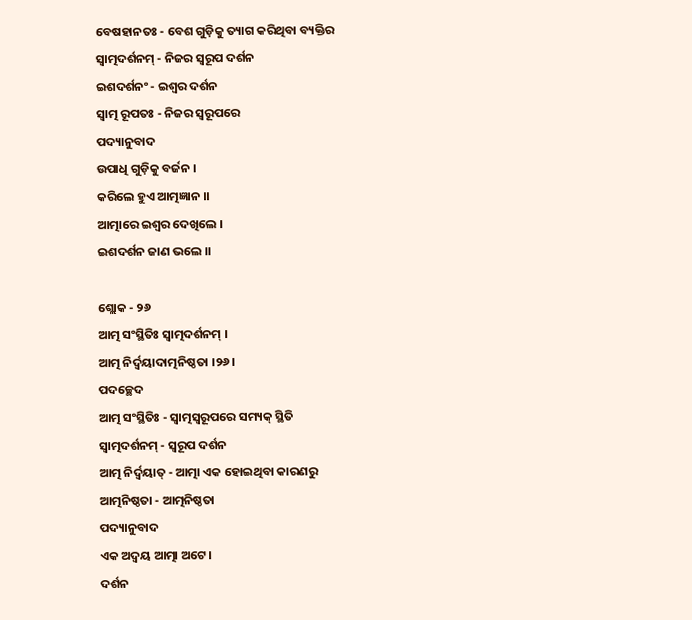ବେଷହାନତଃ - ବେଶ ଗୁଡ଼ିକୁ ତ୍ୟାଗ କରିଥିବା ବ୍ୟକ୍ତିର
ସ୍ୱାତ୍ମଦର୍ଶନମ୍ - ନିଜର ସ୍ୱରୂପ ଦର୍ଶନ
ଇଶଦର୍ଶନଂ - ଇଶ୍ୱର ଦର୍ଶନ
ସ୍ୱାତ୍ମ ରୂପତଃ - ନିଜର ସ୍ୱରୂପରେ
ପଦ୍ୟାନୁବାଦ
ଉପାଧି ଗୁଡ଼ିକୁ ବର୍ଜନ ।
କରିଲେ ହୁଏ ଆତ୍ମଜ୍ଞାନ ।।
ଆତ୍ମାରେ ଇଶ୍ୱର ଦେଖିଲେ ।
ଇଶଦର୍ଶନ ଜାଣ ଭଲେ ।।

ଶ୍ଲୋକ - ୨୬
ଆତ୍ମ ସଂସ୍ଥିତିଃ ସ୍ୱାତ୍ମଦର୍ଶନମ୍ ।
ଆତ୍ମ ନିର୍ଦ୍ୱୟାଦାତ୍ମନିଷ୍ଠତା ।୨୬।
ପଦଚ୍ଛେଦ
ଆତ୍ମ ସଂସ୍ଥିତିଃ - ସ୍ୱାତ୍ମସ୍ୱରୂପରେ ସମ୍ୟକ୍ ସ୍ଥିତି
ସ୍ୱାତ୍ମଦର୍ଶନମ୍ - ସ୍ୱରୂପ ଦର୍ଶନ
ଆତ୍ମ ନିର୍ଦ୍ୱୟାତ୍ - ଆତ୍ମା ଏକ ହୋଇଥିବା କାରଣରୁ
ଆତ୍ମନିଷ୍ଠତା - ଆତ୍ମନିଷ୍ଠତା
ପଦ୍ୟାନୁବାଦ
ଏକ ଅଦ୍ୱୟ ଆତ୍ମା ଅଟେ।
ଦର୍ଶନ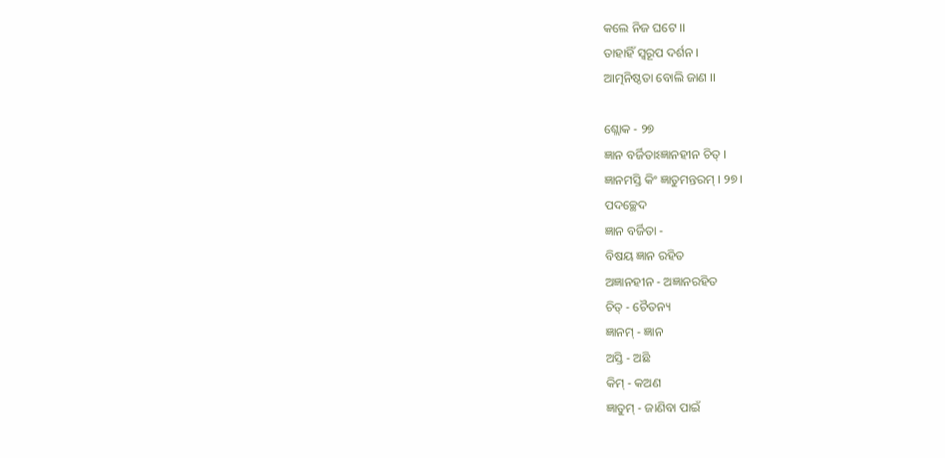କଲେ ନିଜ ଘଟେ ।।
ତାହାହିଁ ସ୍ୱରୂପ ଦର୍ଶନ ।
ଆତ୍ମନିଷ୍ଠତା ବୋଲି ଜାଣ ।।

ଶ୍ଲୋକ - ୨୭
ଜ୍ଞାନ ବର୍ଜିତାଽଜ୍ଞାନହୀନ ଚିତ୍ ।
ଜ୍ଞାନମସ୍ତି କିଂ ଜ୍ଞାତୁମନ୍ତରମ୍ । ୨୭।
ପଦଚ୍ଛେଦ
ଜ୍ଞାନ ବର୍ଜିତା -
ବିଷୟ ଜ୍ଞାନ ରହିତ
ଅଜ୍ଞାନହୀନ - ଅଜ୍ଞାନରହିତ
ଚିତ୍ - ଚୈତନ୍ୟ
ଜ୍ଞାନମ୍ - ଜ୍ଞାନ
ଅସ୍ତି - ଅଛି
କିମ୍ - କଅଣ
ଜ୍ଞାତୁମ୍ - ଜାଣିବା ପାଇଁ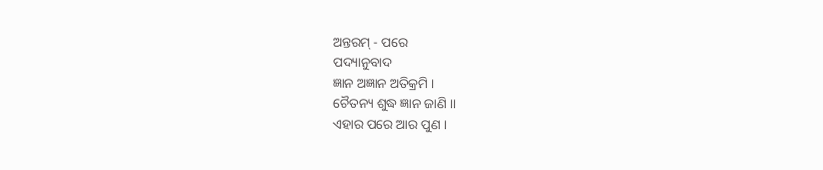ଅନ୍ତରମ୍ - ପରେ
ପଦ୍ୟାନୁବାଦ
ଜ୍ଞାନ ଅଜ୍ଞାନ ଅତିକ୍ରମି ।
ଚୈତନ୍ୟ ଶୁଦ୍ଧ ଜ୍ଞାନ ଜାଣି ।।
ଏହାର ପରେ ଆର ପୁଣ ।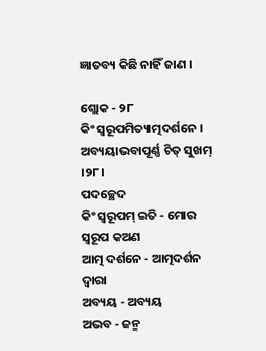ଜ୍ଞାତବ୍ୟ କିଛି ନାହିଁ ଜାଣ ।

ଶ୍ଲୋକ - ୨୮
କିଂ ସ୍ୱରୂପମିତ୍ୟାତ୍ମଦର୍ଶନେ ।
ଅବ୍ୟୟାଭବାପୂର୍ଣ୍ଣ ଚିତ୍ ସୁଖମ୍ ।୨୮।
ପଦଚ୍ଛେଦ
କିଂ ସ୍ୱରୂପମ୍ ଇତି - ମୋର ସ୍ୱରୂପ କଅଣ
ଆତ୍ମ ଦର୍ଶନେ - ଆତ୍ମଦର୍ଶନ ଦ୍ୱାରା
ଅବ୍ୟୟ - ଅବ୍ୟୟ
ଅଭବ - ଜନ୍ମ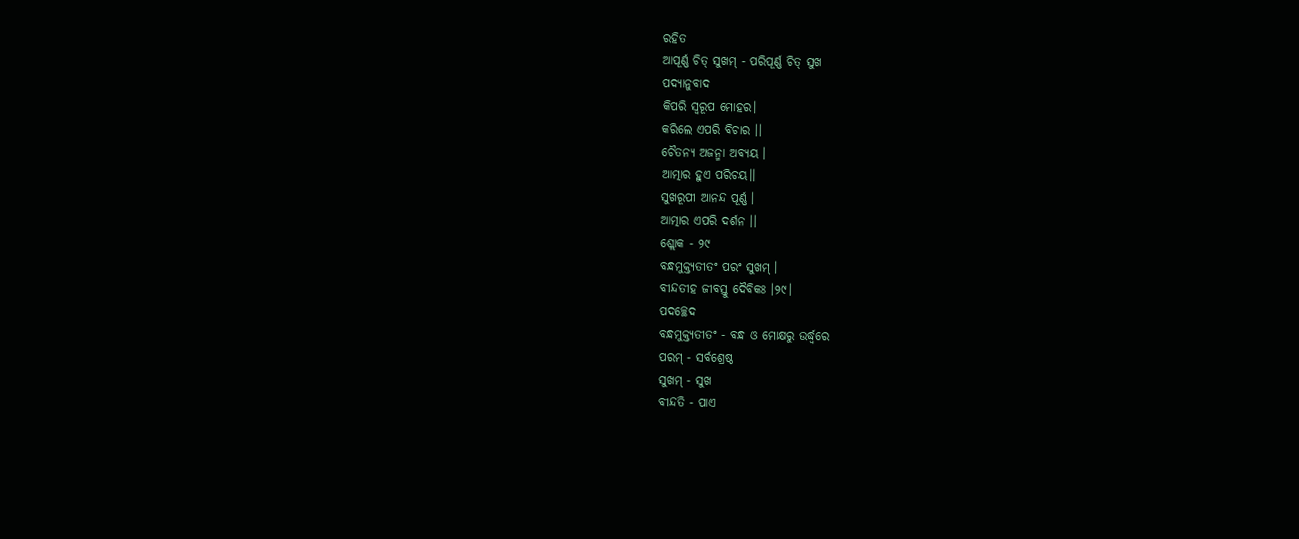ରହିତ
ଆପୂର୍ଣ୍ଣ ଚିତ୍ ସୁଖମ୍ - ପରିପୂର୍ଣ୍ଣ ଚିତ୍ ସୁଖ
ପଦ୍ୟାନୁବାଦ
କିପରି ସ୍ୱରୂପ ମୋହର।
କରିଲେ ଏପରି ବିଚାର ।।
ଚୈତନ୍ୟ ଅଜନ୍ମା ଅବ୍ୟୟ ।
ଆତ୍ମାର ହୁଏ ପରିଚୟ।।
ସୁଖରୂପୀ ଆନନ୍ଦ ପୂର୍ଣ୍ଣ ।
ଆତ୍ମାର ଏପରି ଦର୍ଶନ ।।
ଶ୍ଲୋକ - ୨୯
ବନ୍ଧମୁକ୍ତ୍ୟତୀତଂ ପରଂ ସୁଖମ୍ ।
ବୀନ୍ଦତୀହ ଜୀବସ୍ତୁ ଦୈବିକଃ ।୨୯।
ପଦଚ୍ଛେଦ
ବନ୍ଧମୁକ୍ତ୍ୟତୀତଂ - ବନ୍ଧ ଓ ମୋକ୍ଷରୁ ଉର୍ଦ୍ଧ୍ୱରେ
ପରମ୍ - ସର୍ବଶ୍ରେଷ୍ଠ
ସୁଖମ୍ - ସୁଖ
ବୀନ୍ଦତି - ପାଏ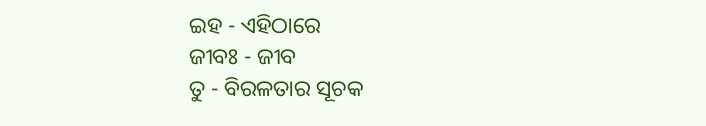ଇହ - ଏହିଠାରେ
ଜୀବଃ - ଜୀବ
ତୁ - ବିରଳତାର ସୂଚକ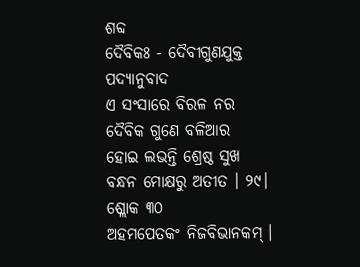ଶବ୍ଦ
ଦୈବିକଃ - ଦୈବୀଗୁଣଯୁକ୍ତ
ପଦ୍ୟାନୁବାଦ
ଏ ସଂସାରେ ବିରଳ ନର
ଦୈବିକ ଗୁଣେ ବଳିଆର
ହୋଇ ଲଭନ୍ତି ଶ୍ରେଷ୍ଠ ସୁଖ
ବନ୍ଧନ ମୋକ୍ଷରୁ ଅତୀତ । ୨୯।
ଶ୍ଲୋକ ୩୦
ଅହମପେତକଂ ନିଜବିଭାନକମ୍ ।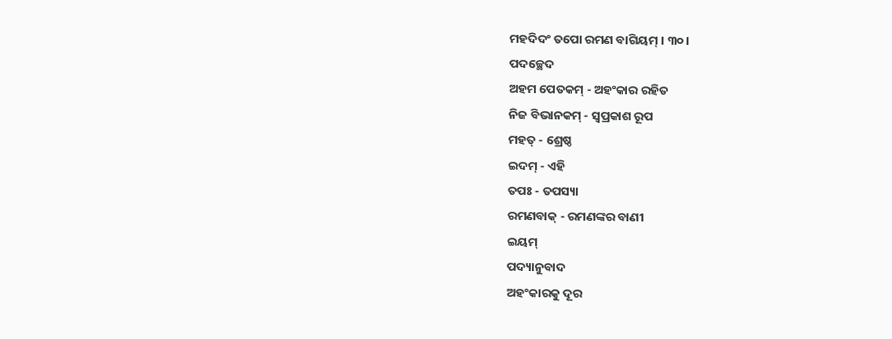ମହଦିଦଂ ତପୋ ରମଣ ବାଗିୟମ୍ । ୩୦।
ପଦଚ୍ଛେଦ
ଅହମ ପେତକମ୍ - ଅହଂକାର ରହିତ
ନିଜ ବିଭାନକମ୍ - ସ୍ୱପ୍ରକାଶ ରୂପ
ମହତ୍ - ଶ୍ରେଷ୍ଠ
ଇଦମ୍ - ଏହି
ତପଃ - ତପସ୍ୟା
ରମଣବାକ୍ - ରମଣଙ୍କର ବାଣୀ
ଇୟମ୍
ପଦ୍ୟାନୁବାଦ
ଅହଂକାରକୁ ଦୂର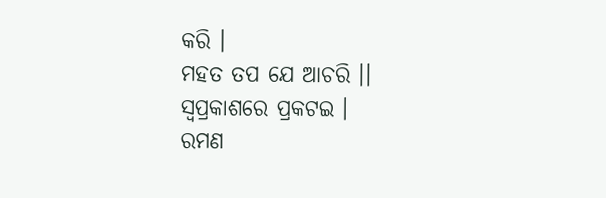କରି ।
ମହତ ତପ ଯେ ଆଚରି ।।
ସ୍ୱପ୍ରକାଶରେ ପ୍ରକଟଇ ।
ରମଣ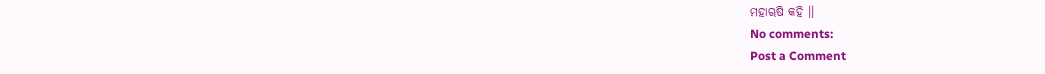ମହାୠଷି କହି ।।
No comments:
Post a Comment